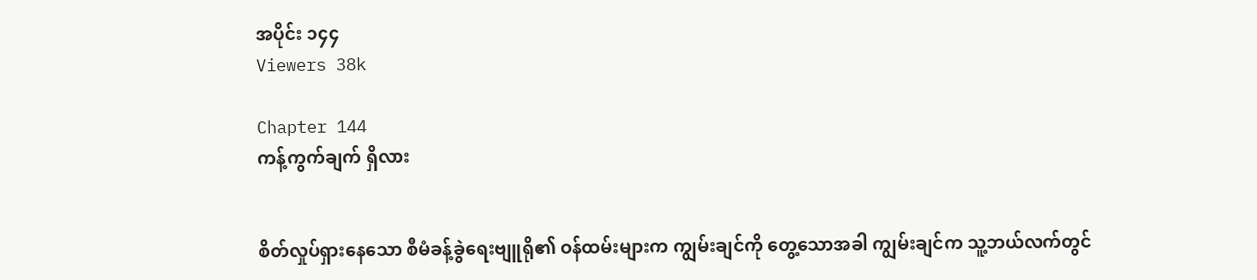အပိုင်း ၁၄၄
Viewers 38k

Chapter 144
ကန့်ကွက်ချက် ရှိလား


စိတ်လှုပ်ရှားနေသော စီမံခန့်ခွဲရေးဗျူရို၏ ဝန်ထမ်းများက ကျွမ်းချင်ကို တွေ့သောအခါ ကျွမ်းချင်က သူ့ဘယ်လက်တွင်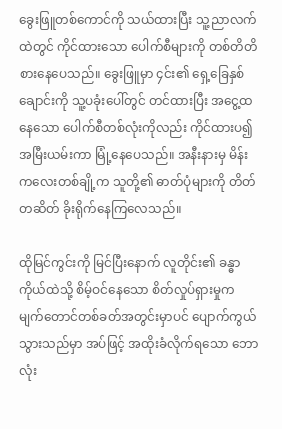ခွေးဖြူတစ်ကောင်ကို သယ်ထားပြီး သူ့ညာလက်ထဲတွင် ကိုင်ထားသော ပေါက်စီများကို တစ်တိတိ စားနေပေသည်။ ခွေးဖြူမှာ ၄င်း၏ ရှေ့ခြေနှစ်ချောင်းကို သူ့ပခုံးပေါ်တွင် တင်ထားပြီး အငွေ့ထနေသော ပေါက်စီတစ်လုံးကိုလည်း ကိုင်ထားပ‌၍ အမြီးယမ်းကာ မြုံ့နေပေသည်။ အနီးနားမှ မိန်းကလေးတစ်ချို့က သူတို့၏ ဓာတ်ပုံများကို တိတ်တဆိတ် ခိုးရိုက်နေကြလေသည်။

ထိုမြင်ကွင်းကို မြင်ပြီးနောက် လူတိုင်း၏ ခန္ဓာကိုယ်ထဲသို့ စိမ့်ဝင်နေသော စိတ်လှုပ်ရှားမှုက မျက်တောင်တစ်ခတ်အတွင်းမှာပင် ပျောက်ကွယ်သွားသည်မှာ အပ်ဖြင့် အထိုးခံလိုက်ရသော ဘောလုံး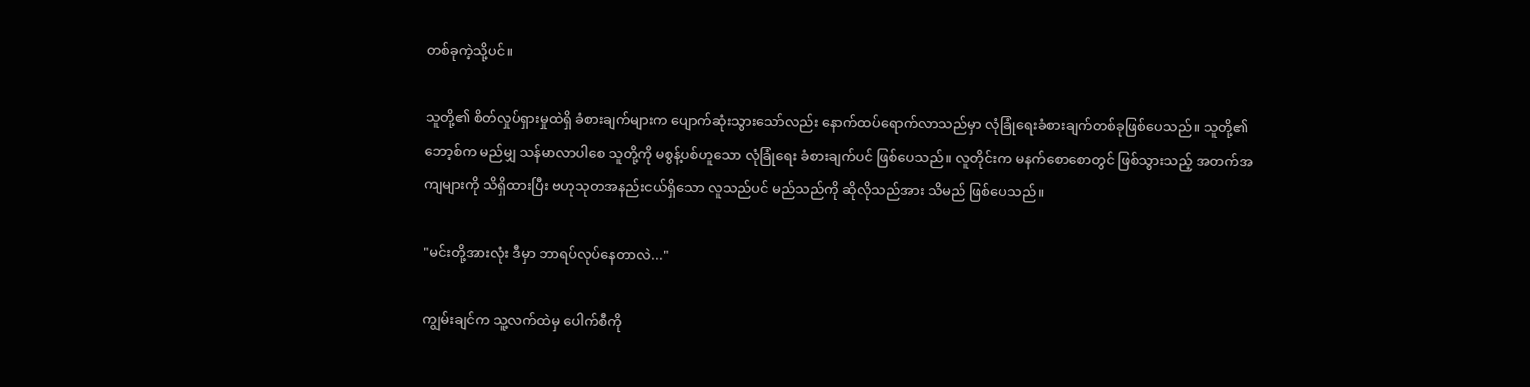တစ်ခုကဲ့သို့ပင်။

သူတို့၏ စိတ်လှုပ်ရှားမှုထဲရှိ ခံစားချက်များက ပျောက်ဆုံးသွားသော်လည်း နောက်ထပ်ရောက်လာသည်မှာ လုံခြုံရေးခံစားချက်တစ်ခုဖြစ်ပေသည်။ သူတို့၏ ဘော့စ်က မည်မျှ သန်မာလာပါစေ သူတို့ကို မစွန့်ပစ်ဟူသော လုံခြုံရေး ခံစားချက်ပင် ဖြစ်ပေသည်။ လူတိုင်းက မနက်စောစောတွင် ဖြစ်သွားသည့် အတက်အကျများကို သိရှိထားပြီး ဗဟုသုတအနည်းငယ်ရှိသော လူသည်ပင် မည်သည်ကို ဆိုလိုသည်အား သိမည် ဖြစ်ပေသည်။

"မင်းတို့အားလုံး ဒီမှာ ဘာရပ်လုပ်နေတာလဲ..."

ကျွမ်းချင်က သူ့လက်ထဲမှ ပေါက်စီကို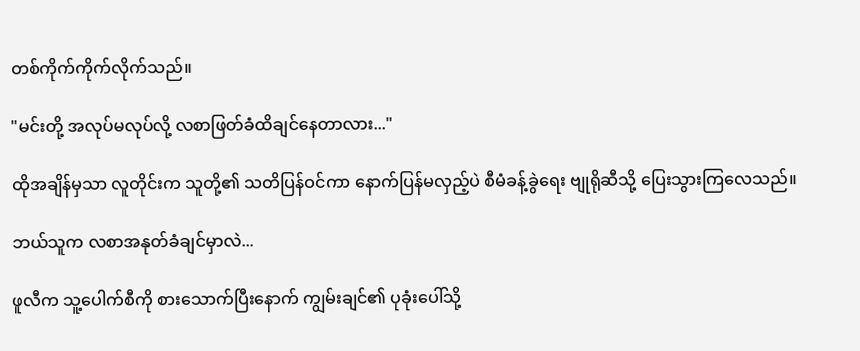တစ်ကိုက်ကိုက်လိုက်သည်။

"မင်းတို့ အလုပ်မလုပ်လို့ လစာဖြတ်ခံထိချင်နေတာလား..."

ထိုအချိန်မှသာ လူတိုင်းက သူတို့၏ သတိပြန်ဝင်ကာ နောက်ပြန်မလှည့်ပဲ စီမံခန့်ခွဲရေး ဗျုရိုဆီသို့ ပြေးသွားကြလေသည်။

ဘယ်သူက လစာအနုတ်ခံချင်မှာလဲ...

ဖူလီက သူ့ပေါက်စီကို စားသောက်ပြီးနောက် ကျွမ်းချင်၏ ပုခုံးပေါ်သို့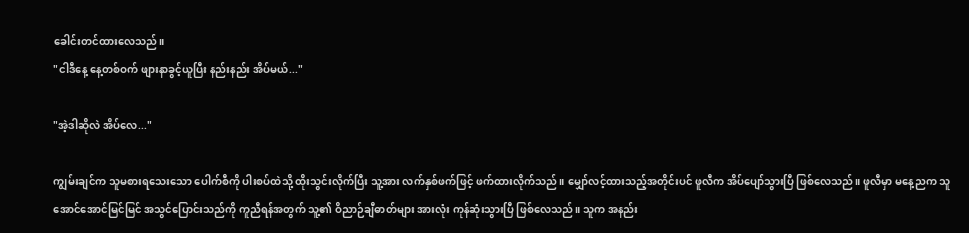ခေါင်းတင်ထားလေသည်။
"ငါဒီနေ့ နေ့တစ်ဝက် ဖျားနာခွင့်ယူပြီး နည်းနည်း အိပ်မယ်..."

"အဲ့ဒါဆိုလဲ အိပ်လေ..."

ကျွမ်းချင်က သူမစားရသေးသော ပေါက်စီကို ပါးစပ်ထဲသို့ ထိုးသွင်းလိုက်ပြီး သူ့အား လက်နှစ်ဖက်ဖြင့် ဖက်ထားလိုက်သည်။ မျှော်လင့်ထားသည့်အတိုင်းပင် ဖူလီက အိပ်ပျော်သွားပြီ ဖြစ်လေသည်။ ဖူလီမှာ မနေ့ညက သူအောင်အောင်မြင်မြင် အသွင်ပြောင်းသည်ကို ကူညီရန်အတွက် သူ့၏ ဝိညာဉ်ချီဓာတ်များ အားလုံး ကုန်ဆုံးသွားပြီ ဖြစ်လေသည်။ သူက အနည်း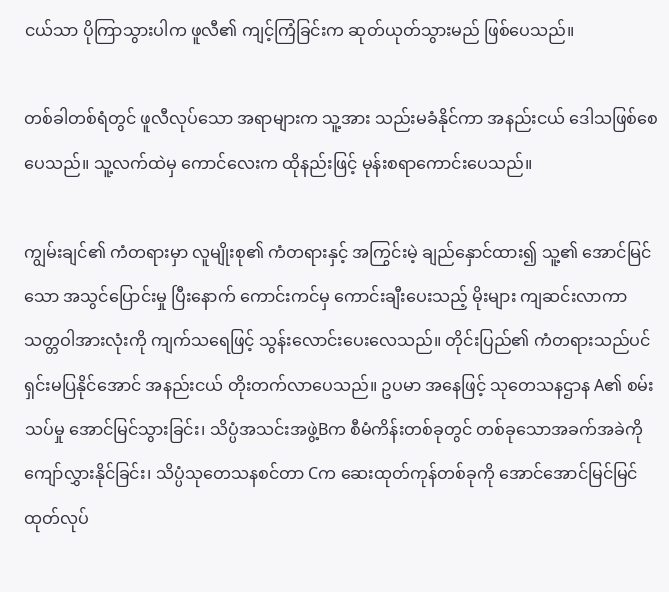ငယ်သာ ပိုကြာသွားပါက ဖူလီ၏ ကျင့်ကြံခြင်းက ဆုတ်ယုတ်သွားမည် ဖြစ်ပေသည်။

တစ်ခါတစ်ရံတွင် ဖူလီလုပ်သော အရာများက သူ့အား သည်းမခံနိုင်ကာ အနည်းငယ် ဒေါသဖြစ်စေပေသည်။ သူ့လက်ထဲမှ ကောင်လေးက ထိုနည်းဖြင့် မုန်းစရာကောင်းပေသည်။

ကျွမ်းချင်၏ ကံတရားမှာ လူမျိုးစု၏ ကံတရားနှင့် အကြွင်းမဲ့ ချည်နှောင်ထား၍ သူ့၏ အောင်မြင်သော အသွင်ပြောင်းမှု ပြီးနောက် ကောင်းကင်မှ ကောင်းချီးပေးသည့် မိုးများ ကျဆင်းလာကာ သတ္တဝါအားလုံးကို ကျက်သရေဖြင့် သွန်းလောင်းပေးလေသည်။ တိုင်းပြည်၏ ကံတရားသည်ပင် ရှင်းမပြနိုင်အောင် အနည်းငယ် တိုးတက်လာပေသည်။ ဥပမာ အနေဖြင့် သုတေသနဌာန A၏ စမ်းသပ်မှု အောင်မြင်သွားခြင်း၊ သိပ္ပံအသင်းအဖွဲ့Bက စီမံကိန်းတစ်ခုတွင် တစ်ခုသောအခက်အခဲကို ကျော်လွှားနိုင်ခြင်း၊ သိပ္ပံသုတေသနစင်တာ Cက ဆေးထုတ်ကုန်တစ်ခုကို အောင်အောင်မြင်မြင် ထုတ်လုပ်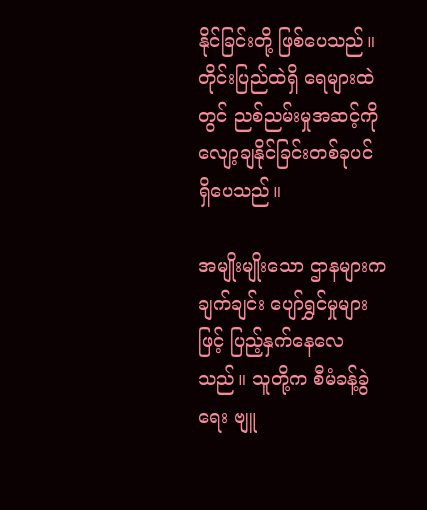နိုင်ခြင်းတို့ ဖြစ်ပေသည်။ တိုင်းပြည်ထဲရှိ ရေများထဲတွင် ညစ်ညမ်းမှုအဆင့်ကို လျော့ချနိုင်ခြင်းတစ်ခုပင် ရှိပေသည်။

အမျိုးမျိုးသော ဌာနများက ချက်ချင်း ပျော်ရွှင်မှုများဖြင့် ပြည့်နှက်နေလေသည်။ သူတို့က စီမံခန့်ခွဲရေး ဗျူ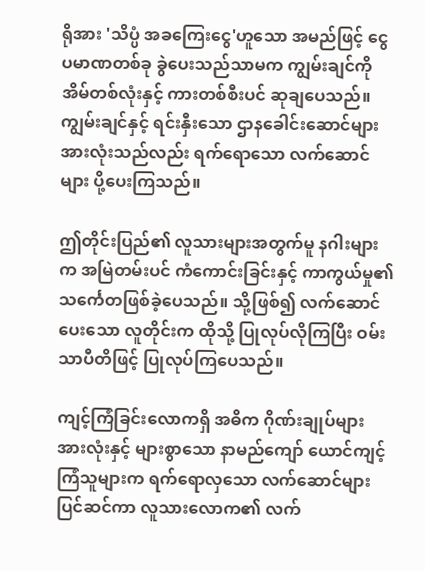ရိုအား 'သိပ္ပံ အခကြေးငွေ'ဟူသော အမည်ဖြင့် ငွေပမာဏတစ်ခု ခွဲပေးသည်သာမက ကျွမ်းချင်ကို အိမ်တစ်လုံးနှင့် ကားတစ်စီးပင် ဆုချပေသည်။ ကျွမ်းချင်နှင့် ရင်းနှီးသော ဌာနခေါင်းဆောင်များအားလုံးသည်လည်း ရက်ရောသော လက်ဆောင်များ ပို့ပေးကြသည်။

ဤတိုင်းပြည်၏ လူသားများအတွက်မူ နဂါးများက အမြဲတမ်းပင် ကံကောင်းခြင်းနှင့် ကာကွယ်မှု၏ သင်္ကေတဖြစ်ခဲ့ပေသည်။ သို့ဖြစ်၍ လက်ဆောင်ပေးသော လူတိုင်းက ထိုသို့ ပြုလုပ်လိုကြပြီး ဝမ်းသာပီတိဖြင့် ပြုလုပ်ကြပေသည်။

ကျင့်ကြံခြင်းလောကရှိ အဓိက ဂိုဏ်းချုပ်များအားလုံးနှင့် များစွာသော နာမည်ကျော် ယောင်ကျင့်ကြံသူများက ရက်ရောလှသော လက်ဆောင်များ ပြင်ဆင်ကာ လူသားလောက၏ လက်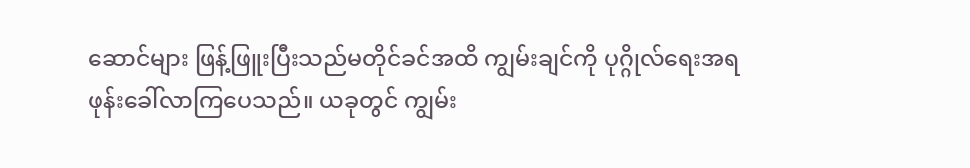ဆောင်များ ဖြန့်ဖြူးပြီးသည်မတိုင်ခင်အထိ ကျွမ်းချင်ကို ပုဂ္ဂိုလ်ရေးအရ ဖုန်းခေါ်လာကြပေသည်။ ယခုတွင် ကျွမ်း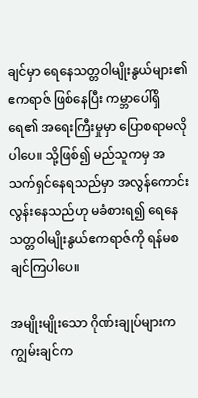ချင်မှာ ရေနေသတ္တဝါမျိုးနွယ်များ၏ ဧကရာဇ် ဖြစ်နေပြီး ကမ္ဘာပေါ်ရှိ ရေ၏ အရေးကြီးမှုမှာ ပြောစရာမလိုပါပေ။ သို့ဖြစ်၍ မည်သူကမှ အသက်ရှင်နေရသည်မှာ အလွန်ကောင်းလွန်းနေသည်ဟု မခံစားရ၍ ရေနေသတ္တဝါမျိုးနွယ်ဧကရာဇ်ကို ရန်မစချင်ကြပါပေ။

အမျိုးမျိုးသော ဂိုဏ်းချုပ်များက ကျွမ်းချင်က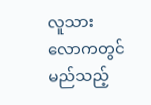လူသားလောကတွင် မည်သည့်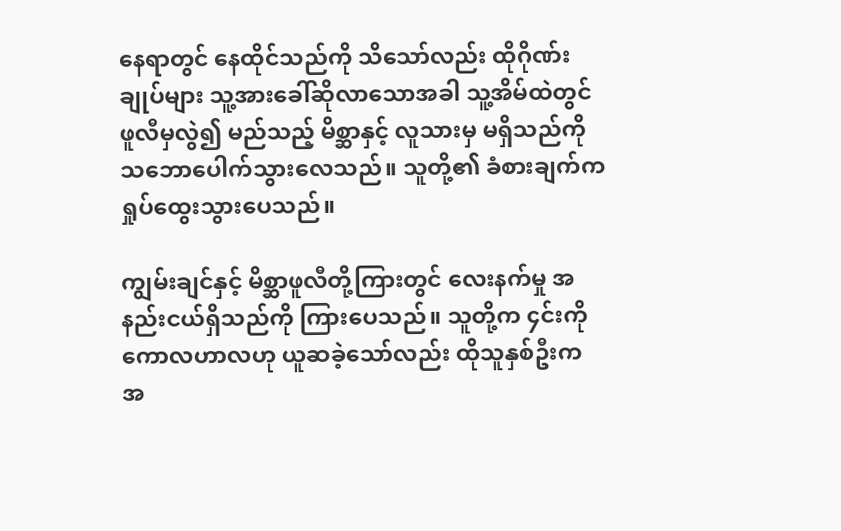နေရာတွင် နေထိုင်သည်ကို သိသော်လည်း ထိုဂိုဏ်းချုပ်များ သူ့အားခေါ်ဆိုလာသောအခါ သူ့အိမ်ထဲတွင် ဖူလီမှလွဲ၍ မည်သည့် မိစ္ဆာနှင့် လူသားမှ မရှိသည်ကို သဘောပေါက်သွားလေသည်။ သူတို့၏ ခံစားချက်က ရှုပ်ထွေးသွားပေသည်။

ကျွမ်းချင်နှင့် မိစ္ဆာဖူလီတို့ကြားတွင် လေးနက်မှု အနည်းငယ်ရှိသည်ကို ကြားပေသည်။ သူတို့က ၄င်းကို ကောလဟာလဟု ယူဆခဲ့သော်လည်း ထိုသူနှစ်ဦးက အ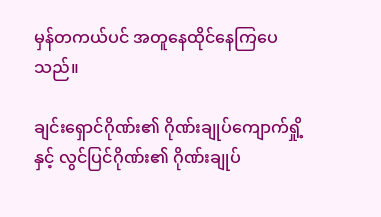မှန်တကယ်ပင် အတူနေထိုင်နေကြပေသည်။

ချင်းရှောင်ဂိုဏ်း၏ ဂိုဏ်းချုပ်ကျောက်ရှို့နှင့် လွင်ပြင်ဂိုဏ်း၏ ဂိုဏ်းချုပ်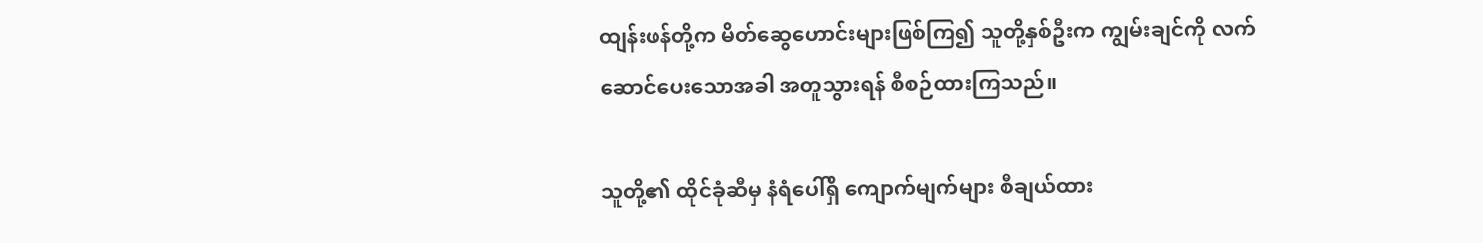ထျန်းဖန်တို့က မိတ်ဆွေဟောင်းများဖြစ်ကြ၍ သူတို့နှစ်ဦးက ကျွမ်းချင်ကို လက်ဆောင်ပေးသောအခါ အတူသွားရန် စီစဉ်ထားကြသည်။

သူတို့၏ ထိုင်ခုံဆီမှ နံရံပေါ်ရှိ ကျောက်မျက်များ စီချယ်ထား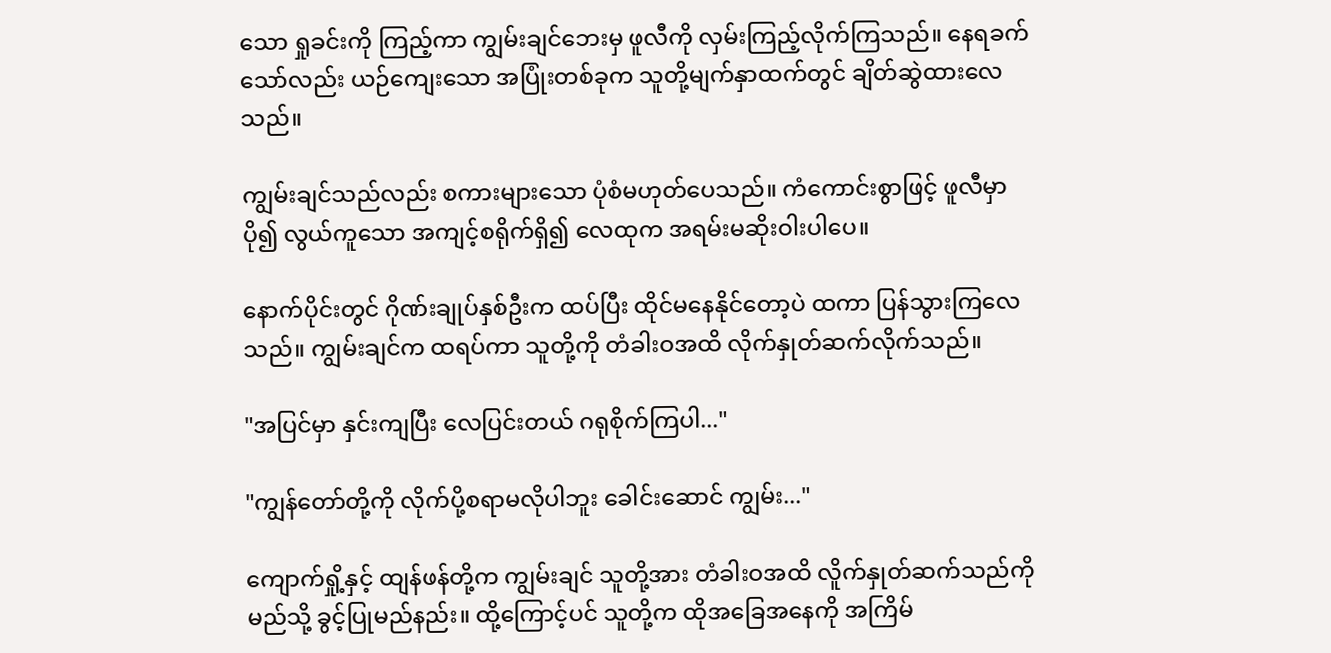သော ရှုခင်းကို ကြည့်ကာ ကျွမ်းချင်ဘေးမှ ဖူလီကို လှမ်းကြည့်လိုက်ကြသည်။ နေရခက်သော်လည်း ယဉ်ကျေးသော အပြုံးတစ်ခုက သူတို့မျက်နှာထက်တွင် ချိတ်ဆွဲထားလေသည်။

ကျွမ်းချင်သည်လည်း စကားများသော ပုံစံမဟုတ်ပေသည်။ ကံကောင်းစွာဖြင့် ဖူလီမှာ ပို၍ လွယ်ကူသော အကျင့်စရိုက်ရှိ၍ လေထုက အရမ်းမဆိုးဝါးပါပေ။

နောက်ပိုင်းတွင် ဂိုဏ်းချုပ်နှစ်ဦးက ထပ်ပြီး ထိုင်မနေနိုင်တော့ပဲ ထကာ ပြန်သွားကြလေသည်။ ကျွမ်းချင်က ထရပ်ကာ သူတို့ကို တံခါးဝအထိ လိုက်နှုတ်ဆက်လိုက်သည်။

"အပြင်မှာ နှင်းကျပြီး လေပြင်းတယ် ဂရုစိုက်ကြပါ..."

"ကျွန်တော်တို့ကို လိုက်ပို့စရာမလိုပါဘူး ခေါင်းဆောင် ကျွမ်း..."

ကျောက်ရှို့နှင့် ထျန်ဖန်တို့က ကျွမ်းချင် သူတို့အား တံခါးဝအထိ လိူက်နှုတ်ဆက်သည်ကို မည်သို့ ခွင့်ပြုမည်နည်း။ ထို့ကြောင့်ပင် သူတို့က ထိုအခြေအနေကို အကြိမ်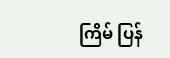ကြိမ် ပြန်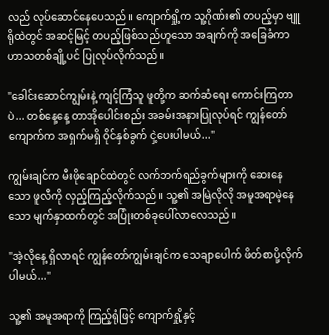လည် လုပ်ဆောင်နေပေသည်။ ကျောက်ရှို့က သူ့ဂိုဏ်း၏ တပည့်မှာ ဗျူရိုထဲတွင် အဆင့်မြင့် တပည့်ဖြစ်သည်ဟူသော အချက်ကို အခြေခံကာ ဟာသတစ်ချို့ပင် ပြုလုပ်လိုက်သည်။

"ခေါင်းဆောင်ကျွမ်းနဲ့ ကျင့်ကြံသူ ဖူတို့က ဆက်ဆံရေး ကောင်းကြတာပဲ... တစ်နေ့နေ့ တာအိုပေါင်းစည်း အခမ်းအနားပြုလုပ်ရင် ကျွန်တော်ကျောက်က အရှက်မရှိ ဝိုင်နှစ်ခွက် ငှဲ့ပေးပါမယ်..."

ကျွမ်းချင်က မီးဖိုချောင်ထဲတွင် လက်ဘက်ရည်ခွက်များကို ဆေးနေသော ဖူလီကို လှည့်ကြည့်လိုက်သည်။ သူ့၏ အမြဲလိုလို အမူအရာမဲ့နေသော မျက်နှာထက်တွင် အပြုံးတစ်ခုပေါ်လာလေသည်။

"အဲ့လိုနေ့ ရှိလာရင် ကျွန်တော်ကျွမ်းချင်က သေချာပေါက် ဖိတ်စာပို့လိုက်ပါမယ်..."

သူ့၏ အမူအရာကို ကြည့်ရုံဖြင့် ကျောက်ရှို့နှင့်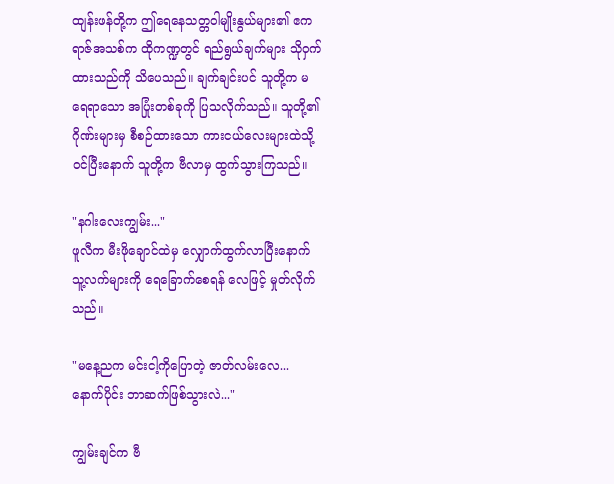ထျန်းဖန်တို့က ဤရေနေသတ္တဝါမျိုးနွယ်များ၏ ဧကရာဇ်အသစ်က ထိုကဏ္ဍတွင် ရည်ရွယ်ချက်များ သိုဝှက်ထားသည်ကို သိပေသည်။ ချက်ချင်းပင် သူတို့က မရေရာသော အပြုံးတစ်ခုကို ပြသလိုက်သည်။ သူတို့၏ ဂိုဏ်းများမှ စီစဉ်ထားသော ကားငယ်လေးများထဲသို့ ဝင်ပြီးနောက် သူတို့က ဗီလာမှ ထွက်သွားကြသည်။

"နဂါးလေးကျွမ်း..."
ဖူလီက မီးဖိုချောင်ထဲမှ လျှောက်ထွက်လာပြီးနောက် သူ့လက်များကို ရေခြောက်စေရန် လေဖြင့် မှုတ်လိုက်သည်။

"မနေ့ညက မင်းငါ့ကိုပြောတဲ့ ဇာတ်လမ်းလေ... နောက်ပိုင်း ဘာဆက်ဖြစ်သွားလဲ..."

ကျွမ်းချင်က ဗီ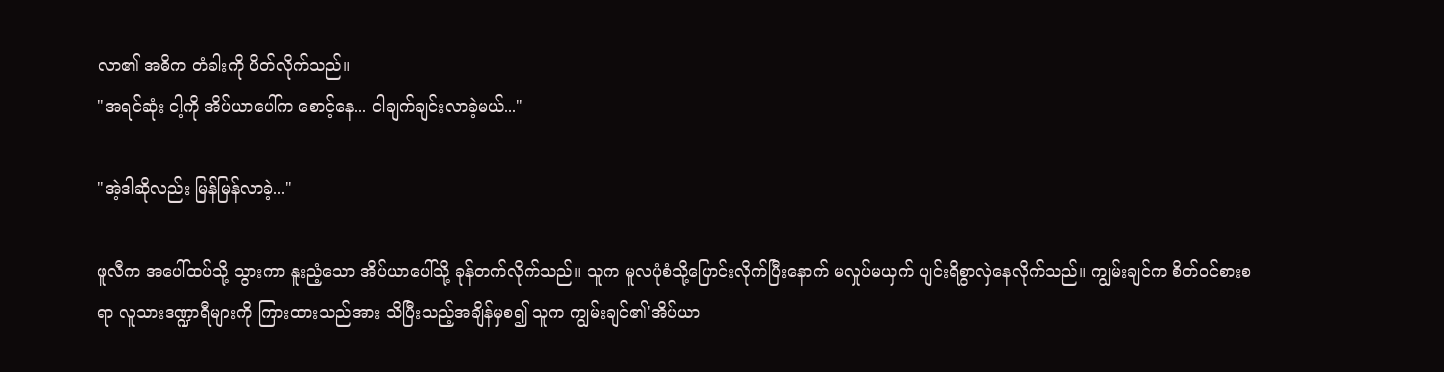လာ၏ အဓိက တံခါးကို ပိတ်လိုက်သည်။
"အရင်ဆုံး ငါ့ကို အိပ်ယာပေါ်က စောင့်နေ... ငါချက်ချင်းလာခဲ့မယ်..."

"အဲ့ဒါဆိုလည်း မြန်မြန်လာခဲ့..."

ဖူလီက အပေါ်ထပ်သို့ သွားကာ နူးညံ့သော အိပ်ယာပေါ်သို့ ခုန်တက်လိုက်သည်။ သူက မူလပုံစံသို့ပြောင်းလိုက်ပြီးနောက် မလှုပ်မယှက် ပျင်းရိစွာလှဲနေလိုက်သည်။ ကျွမ်းချင်က စိတ်ဝင်စားစရာ လူသားဒဏ္ဍာရီများကို ကြားထားသည်အား သိပြီးသည့်အချိန်မှစ၍ သူက ကျွမ်းချင်၏'အိပ်ယာ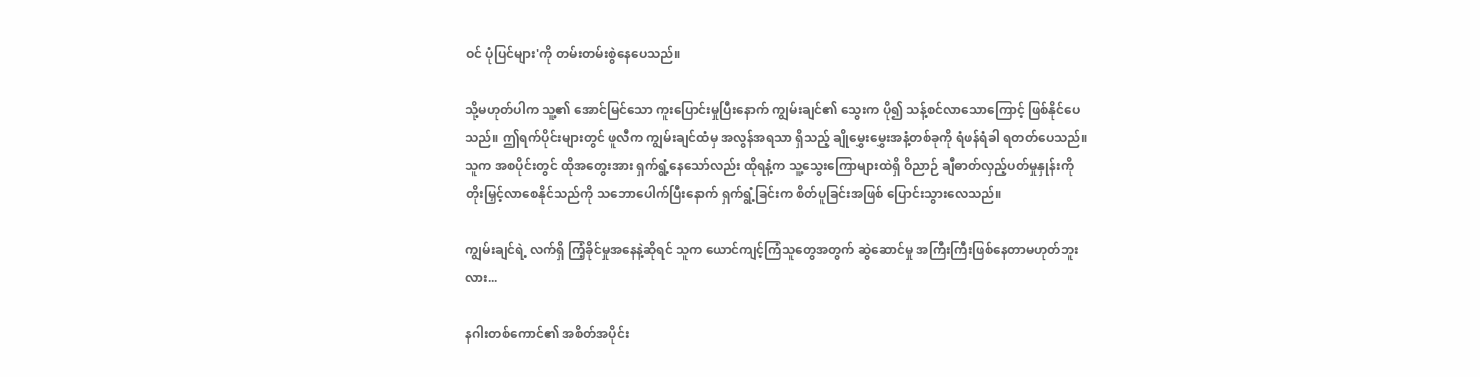ဝင် ပုံပြင်များ'ကို တမ်းတမ်းစွဲနေပေသည်။

သို့မဟုတ်ပါက သူ့၏ အောင်မြင်သော ကူးပြောင်းမှုပြီးနောက် ကျွမ်းချင်၏ သွေးက ပို၍ သန့်စင်လာသောကြောင့် ဖြစ်နိုင်ပေသည်။ ဤရက်ပိုင်းများတွင် ဖူလီက ကျွမ်းချင်ထံမှ အလွန်အရသာ ရှိသည့် ချိုမွှေးမွှေးအနံ့တစ်ခုကို ရံဖန်ရံခါ ရတတ်ပေသည်။ သူက အစပိုင်းတွင် ထိုအတွေးအား ရှက်ရွံ့နေသော်လည်း ထိုရနံ့က သူ့သွေးကြောများထဲရှိ ဝိညာဉ် ချီဓာတ်လှည့်ပတ်မှုနှုန်းကို တိုးမြှင့်လာစေနိုင်သည်ကို သဘောပေါက်ပြီးနောက် ရှက်ရွံ့ခြင်းက စိတ်ပူခြင်းအဖြစ် ပြောင်းသွားလေသည်။

ကျွမ်းချင်ရဲ့ လက်ရှိ ကြံ့ခိုင်မှုအနေနဲ့ဆိုရင် သူက ယောင်ကျင့်ကြံသူတွေအတွက် ဆွဲဆောင်မှု အကြီးကြီးဖြစ်နေတာမဟုတ်ဘူးလား...

နဂါးတစ်ကောင်၏ အစိတ်အပိုင်း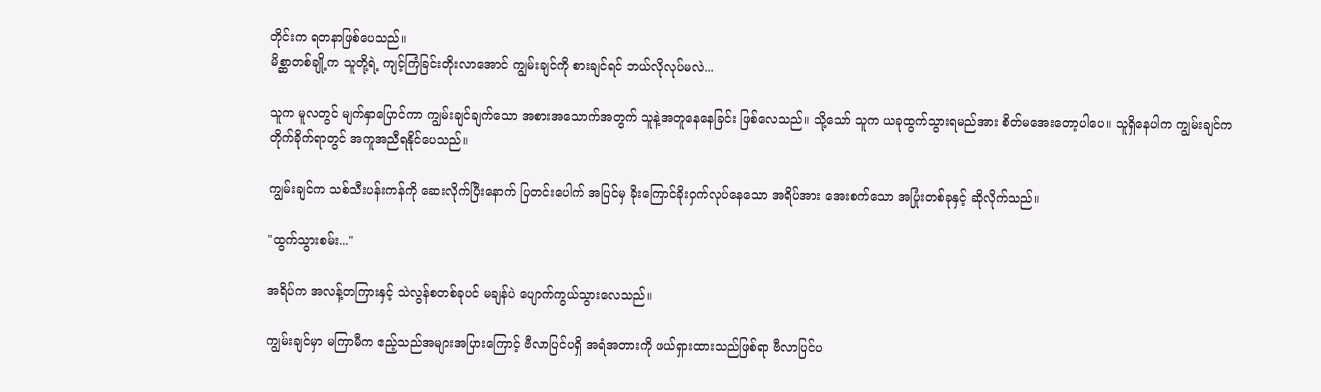တိုင်းက ရတနာဖြစ်ပေသည်။
မိစ္ဆာတစ်ချို့က သူတို့ရဲ့ ကျင့်ကြံခြင်းတိုးလာအောင် ကျွမ်းချင်ကို စားချင်ရင် ဘယ်လိုလုပ်မလဲ...

သူက မူလတွင် မျက်နှာပြောင်ကာ ကျွမ်းချင်ချက်သော အစားအသောက်အတွက် သူနဲ့အတူနေနေခြင်း ဖြစ်လေသည်။ သို့သော် သူက ယခုထွက်သွားရမည်အား စိတ်မအေးတော့ပါပေ။ သူရှိနေပါက ကျွမ်းချင်က တိုက်ခိုက်ရာတွင် အကူအညီရနိုင်ပေသည်။

ကျွမ်းချင်က သစ်သီးပန်းကန်ကို ဆေးလိုက်ပြီးနောက် ပြတင်းပေါက် အပြင်မှ ခိုးကြောင်ခိုးဝှက်လုပ်နေသော အရိပ်အား အေးစက်သော အပြုံးတစ်ခုနှင့် ဆိုလိုက်သည်။

"ထွက်သွားစမ်း..."

အရိပ်က အလန့်တကြားနှင့် သဲလွန်စတစ်ခုပင် မချန်ပဲ ပျောက်ကွယ်သွားလေသည်။

ကျွမ်းချင်မှာ မကြာမီက ဧည့်သည်အများအပြားကြောင့် ဗီလာပြင်ပရှိ အရံအတားကို ဖယ်ရှားထားသည်ဖြစ်ရာ ဗီလာပြင်ပ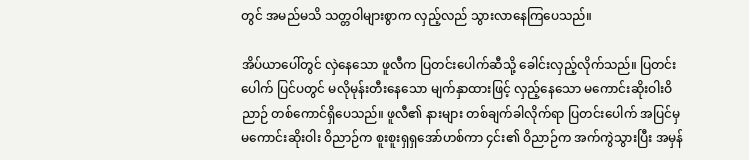တွင် အမည်မသိ သတ္တဝါများစွာက လှည့်လည် သွားလာနေကြပေသည်။

အိပ်ယာပေါ်တွင် လှဲနေသော ဖူလီက ပြတင်းပေါက်ဆီသို့ ခေါင်းလှည့်လိုက်သည်။ ပြတင်းပေါက် ပြင်ပတွင် မလိုမုန်းတီးနေသော မျက်နှာထားဖြင့် လှည့်နေသော မကောင်းဆိုးဝါးဝိညာဉ် တစ်ကောင်ရှိပေသည်။ ဖူလီ၏ နားများ တစ်ချက်ခါလိုက်ရာ ပြတင်းပေါက် အပြင်မှ မကောင်းဆိုးဝါး ဝိညာဉ်က စူးစူးရှရှအော်ဟစ်ကာ ၄င်း၏ ဝိညာဉ်က အက်ကွဲသွားပြီး အမှန်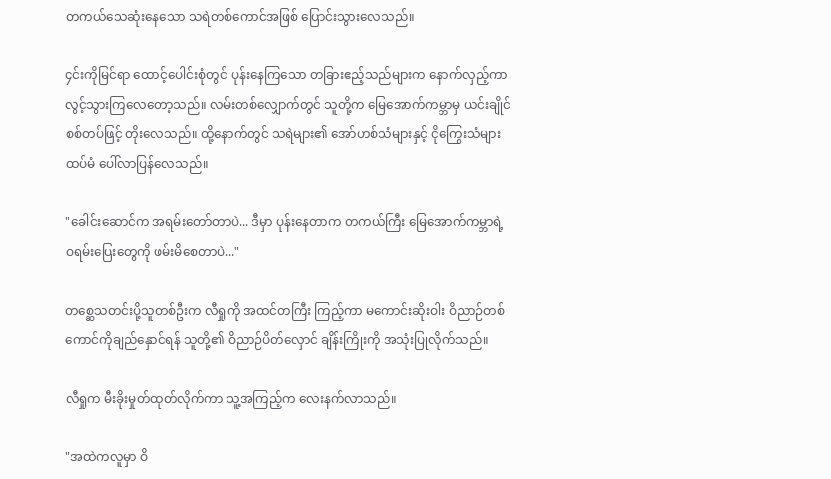တကယ်သေဆုံးနေသော သရဲတစ်ကောင်အဖြစ် ပြောင်းသွားလေသည်။

၄င်းကိုမြင်ရာ ထောင့်ပေါင်းစုံတွင် ပုန်းနေကြသော တခြားဧည့်သည်များက နောက်လှည့်ကာ လွင့်သွားကြလေတော့သည်။ လမ်းတစ်လျှောက်တွင် သူတို့က မြေအောက်ကမ္ဘာမှ ယင်းချိုင်စစ်တပ်ဖြင့် တိုးလေသည်။ ထို့နောက်တွင် သရဲများ၏ အော်ဟစ်သံများနှင့် ငိုကြွေးသံများထပ်မံ ပေါ်လာပြန်လေသည်။

"ခေါင်းဆောင်က အရမ်းတော်တာပဲ... ဒီမှာ ပုန်းနေတာက တကယ်ကြီး မြေအောက်ကမ္ဘာရဲ့ ဝရမ်းပြေးတွေကို ဖမ်းမိစေတာပဲ..."

တစ္ဆေသတင်းပို့သူတစ်ဦးက လီရှုကို အထင်တကြီး ကြည့်ကာ မကောင်းဆိုးဝါး ဝိညာဉ်တစ်ကောင်ကိုချည်နှောင်ရန် သူတို့၏ ဝိညာဉ်ပိတ်လှောင် ချိန်းကြိုးကို အသုံးပြုလိုက်သည်။

လီရှုက မီးခိုးမှုတ်ထုတ်လိုက်ကာ သူ့အကြည့်က လေးနက်လာသည်။

"အထဲကလူမှာ ဝိ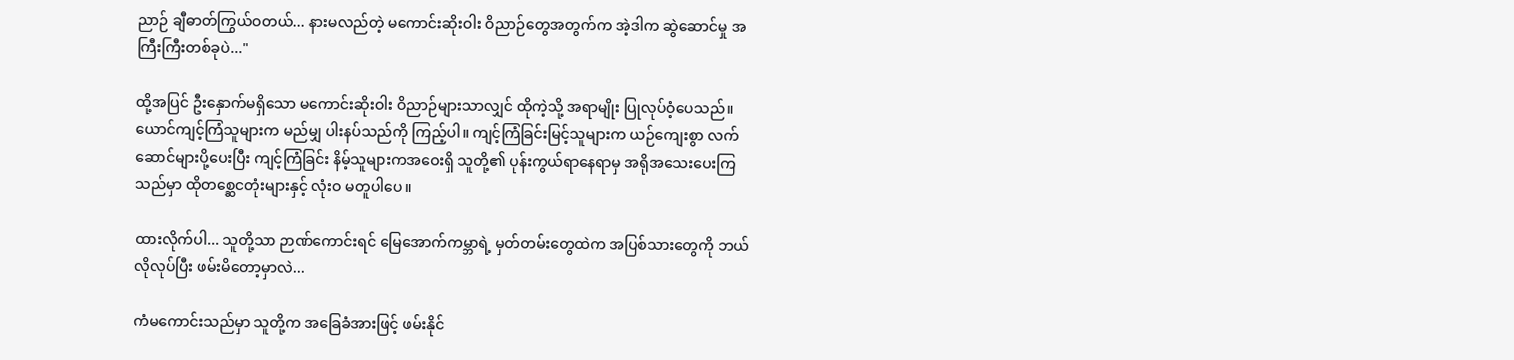ညာဉ် ချီဓာတ်ကြွယ်ဝတယ်... နားမလည်တဲ့ မကောင်းဆိုးဝါး ဝိညာဉ်တွေအတွက်က အဲ့ဒါက ဆွဲဆောင်မှု အကြီးကြီးတစ်ခုပဲ..."

ထို့အပြင် ဦးနှောက်မရှိသော မကောင်းဆိုးဝါး ဝိညာဉ်များသာလျှင် ထိုကဲ့သို့ အရာမျိုး ပြုလုပ်ဝံ့ပေသည်။ ယောင်ကျင့်ကြံသူများက မည်မျှ ပါးနပ်သည်ကို ကြည့်ပါ။ ကျင့်ကြံခြင်းမြင့်သူများက ယဉ်ကျေးစွာ လက်ဆောင်များပို့ပေးပြီး ကျင့်ကြံခြင်း နိမ့်သူများကအဝေးရှိ သူတို့၏ ပုန်းကွယ်ရာနေရာမှ အရိုအသေးပေးကြသည်မှာ ထိုတစ္ဆေငတုံးများနှင့် လုံးဝ မတူပါပေ။

ထားလိုက်ပါ... သူတို့သာ ဉာဏ်ကောင်းရင် မြေအောက်ကမ္ဘာရဲ့ မှတ်တမ်းတွေထဲက အပြစ်သားတွေကို ဘယ်လိုလုပ်ပြီး ဖမ်းမိတော့မှာလဲ...

ကံမကောင်းသည်မှာ သူတို့က အခြေခံအားဖြင့် ဖမ်းနိုင်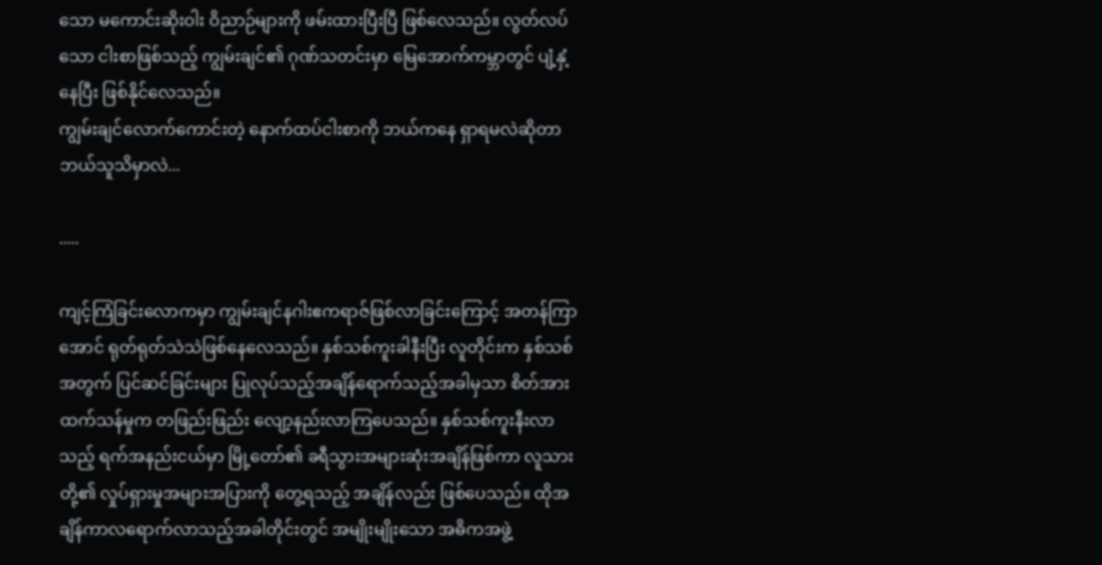သော မကောင်းဆိုးဝါး ဝိညာဉ်များကို ဖမ်းထားပြီးပြီ ဖြစ်လေသည်။ လွတ်လပ်သော ငါးစာဖြစ်သည့် ကျွမ်းချင်၏ ဂုဏ်သတင်းမှာ မြေအောက်ကမ္ဘာတွင် ပျံ့နှံ့နေပြီး ဖြစ်နိုင်လေသည်။
ကျွမ်းချင်လောက်ကောင်းတဲ့ နောက်ထပ်ငါးစာကို ဘယ်ကနေ ရှာရမလဲဆိုတာ ဘယ်သူသိမှာလဲ...

.....

ကျင့်ကြံခြင်းလောကမှာ ကျွမ်းချင်နဂါးဧကရာဇ်ဖြစ်လာခြင်းကြောင့် အတန်ကြာအောင် ရုတ်ရုတ်သဲသဲဖြစ်နေလေသည်။ နှစ်သစ်ကူးခါနီးပြီး လူတိုင်းက နှစ်သစ်အတွက် ပြင်ဆင်ခြင်းများ ပြုလုပ်သည့်အချိန်ရောက်သည့်အခါမှသာ စိတ်အားထက်သန်မှုက တဖြည်းဖြည်း လျော့နည်းလာကြပေသည်။ နှစ်သစ်ကူးနီးလာသည့် ရက်အနည်းငယ်မှာ မြို့တော်၏ ခရီသွားအများဆုံးအချိန်ဖြစ်ကာ လူသားတို့၏ လှုပ်ရှားမှုအများအပြားကို တွေ့ရသည့် အချိန်လည်း ဖြစ်ပေသည်။ ထိုအချိန်ကာလရောက်လာသည့်အခါတိုင်းတွင် အမျိုးမျိုးသော အဓိကအဖွဲ့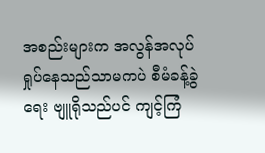အစည်းများက အလွန်အလုပ်ရှုပ်နေသည်သာမကပဲ စီမံခန့်ခွဲရေး ဗျူရိုသည်ပင် ကျင့်ကြံ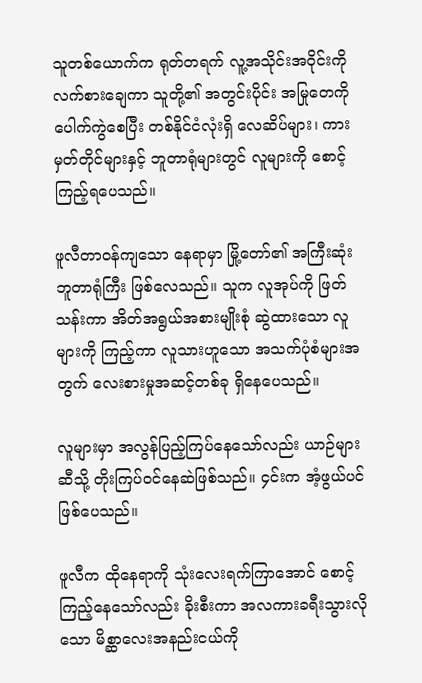သူတစ်ယောက်က ရုတ်တရက် လူ့အသိုင်းအဝိုင်းကို လက်စားချေကာ သူတို့၏ အတွင်းပိုင်း အမြုတေကို ပေါက်ကွဲစေပြီး တစ်နိုင်ငံလုံးရှိ လေဆိပ်များ၊ ကားမှတ်တိုင်များနှင့် ဘူတာရုံများတွင် လူများကို စောင့်ကြည့်ရပေသည်။

ဖူလီတာဝန်ကျသော နေရာမှာ မြို့တော်၏ အကြီးဆုံး ဘူတာရုံကြီး ဖြစ်လေသည်။ သူက လူအုပ်ကို ဖြတ်သန်းကာ အိတ်အရွယ်အစားမျိုးစုံ ဆွဲထားသော လူများကို ကြည့်ကာ လူသားဟူသော အသက်ပုံစံများအတွက် လေးစားမှုအဆင့်တစ်ခု ရှိနေပေသည်။

လူများမှာ အလွန်ပြည့်ကြပ်နေသော်လည်း ယာဉ်များဆီသို့ တိုးကြပ်ဝင်နေဆဲဖြစ်သည်။ ၄င်းက အံ့ဖွယ်ပင် ဖြစ်ပေသည်။

ဖူလီက ထိုနေရာကို သုံးလေးရက်ကြာအောင် စောင့်ကြည့်နေသော်လည်း ခိုးစီးကာ အလကားခရီးသွားလိုသော မိစ္ဆာလေးအနည်းငယ်ကို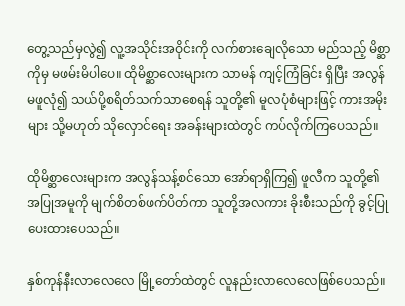တွေ့သည်မှလွဲ၍ လူ့အသိုင်းအဝိုင်းကို လက်စားချေလိုသော မည်သည့် မိစ္ဆာကိုမှ မဖမ်းမိပါပေ။ ထိုမိစ္ဆာလေးများက သာမန် ကျင့်ကြံခြင်း ရှိပြီး အလွန်မဖူလုံ၍ သယ်ပို့စရိတ်သက်သာစေရန် သူတို့၏ မူလပုံစံများဖြင့် ကားအမိုးများ သို့မဟုတ် သိုလှောင်ရေး အခန်းများထဲတွင် ကပ်လိုက်ကြပေသည်။

ထိုမိစ္ဆာလေးများက အလွန်သန့်စင်သော အော်ရာရှိကြ၍ ဖူလီက သူတို့၏ အပြုအမူကို မျက်စိတစ်ဖက်ပိတ်ကာ သူတို့အလကား ခိုးစီးသည်ကို ခွင့်ပြုပေးထားပေသည်။

နှစ်ကုန်နီးလာလေလေ မြို့တော်ထဲတွင် လူနည်းလာလေလေဖြစ်ပေသည်။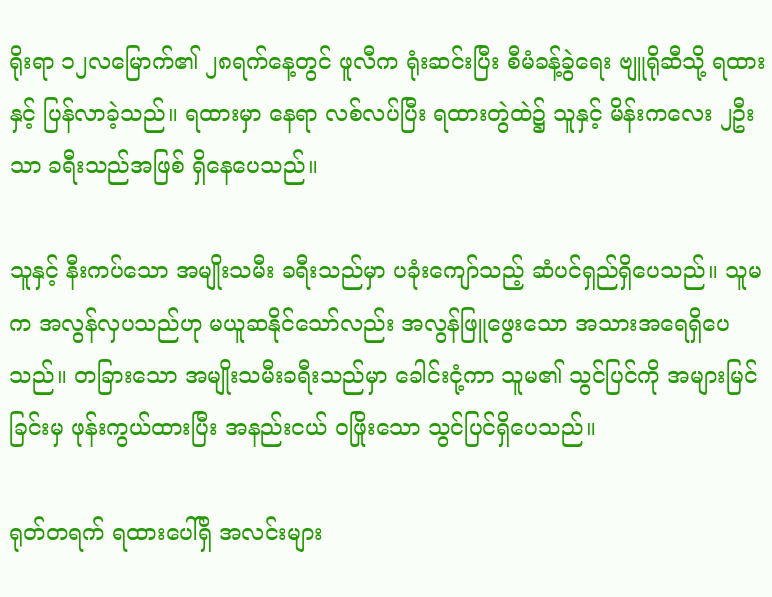ရိုးရာ ၁၂လမြောက်၏ ၂၈ရက်နေ့တွင် ဖူလီက ရုံးဆင်းပြီး စီမံခန့်ခွဲရေး ဗျူရိုဆီသို့ ရထားနှင့် ပြန်လာခဲ့သည်။ ရထားမှာ နေရာ လစ်လပ်ပြီး ရထားတွဲထဲ၌ သူနှင့် မိန်းကလေး ၂ဦးသာ ခရီးသည်အဖြစ် ရှိနေပေသည်။

သူနှင့် နီးကပ်သော အမျိုးသမီး ခရီးသည်မှာ ပခုံးကျော်သည့် ဆံပင်ရှည်ရှိပေသည်။ သူမက အလွန်လှပသည်ဟု မယူဆနိုင်သော်လည်း အလွန်ဖြူဖွေးသော အသားအရေရှိပေသည်။ တခြားသော အမျိုးသမီးခရီးသည်မှာ ခေါင်းငုံ့ကာ သူမ၏ သွင်ပြင်ကို အများမြင်ခြင်းမှ ဖုန်းကွယ်ထားပြီး အနည်းငယ် ဝဖြိုးသော သွင်ပြင်ရှိပေသည်။

ရုတ်တရက် ရထားပေါ်ရှိ အလင်းများ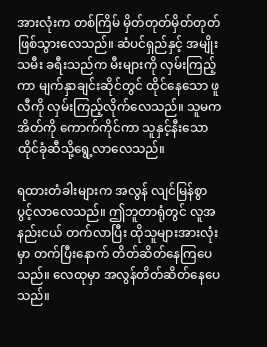အားလုံးက တစ်ကြိမ် မှိတ်တုတ်မှိတ်တုတ် ဖြစ်သွားလေသည်။ ဆံပင်ရှည်နှင့် အမျိုးသမီး ခရီးသည်က မီးများကို လှမ်းကြည့်ကာ မျက်နှာချင်းဆိုင်တွင် ထိုင်နေသော ဖူလီကို လှမ်းကြည့်လိုက်လေသည်။ သူမက အိတ်ကို ကောက်ကိုင်ကာ သူနှင့်နီးသော ထိုင်ခုံဆီသို့ရွေ့လာလေသည်။

ရထားတံခါးများက အလွန် လျင်မြန်စွာပွင့်လာလေသည်။ ဤဘူတာရုံတွင် လူအနည်းငယ် တက်လာပြီး ထိုသူများအားလုံးမှာ တက်ပြီးနောက် တိတ်ဆိတ်နေကြပေသည်။ လေထုမှာ အလွန်တိတ်ဆိတ်နေပေသည်။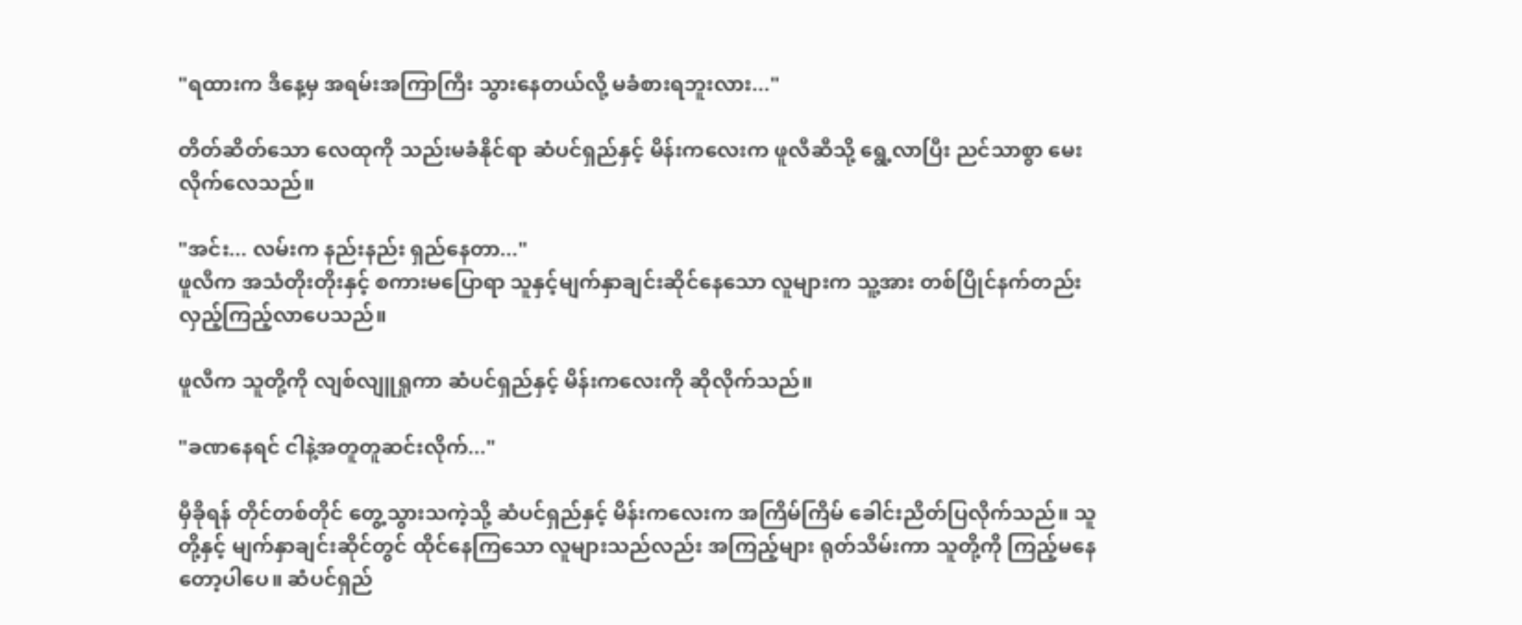"ရထားက ဒီနေ့မှ အရမ်းအကြာကြီး သွားနေတယ်လို့ မခံစားရဘူးလား..."

တိတ်ဆိတ်သော လေထုကို သည်းမခံနိုင်ရာ ဆံပင်ရှည်နှင့် မိန်းကလေးက ဖူလီဆီသို့ ရွေ့လာပြီး ညင်သာစွာ မေးလိုက်လေသည်။

"အင်း... လမ်းက နည်းနည်း ရှည်နေတာ..."
ဖူလီက အသံတိုးတိုးနှင့် စကားမပြောရာ သူနှင့်မျက်နှာချင်းဆိုင်နေသော လူများက သူ့အား တစ်ပြိုင်နက်တည်း လှည့်ကြည့်လာပေသည်။

ဖူလီက သူတို့ကို လျစ်လျူရှုကာ ဆံပင်ရှည်နှင့် မိန်းကလေးကို ဆိုလိုက်သည်။

"ခဏနေရင် ငါနဲ့အတူတူဆင်းလိုက်..."

မှီခိုရန် တိုင်တစ်တိုင် တွေ့သွားသကဲ့သို့ ဆံပင်ရှည်နှင့် မိန်းကလေးက အကြိမ်ကြိမ် ခေါင်းညိတ်ပြလိုက်သည်။ သူတို့နှင့် မျက်နှာချင်းဆိုင်တွင် ထိုင်နေကြသော လူများသည်လည်း အကြည့်များ ရုတ်သိမ်းကာ သူတို့ကို ကြည့်မနေတော့ပါပေ။ ဆံပင်ရှည်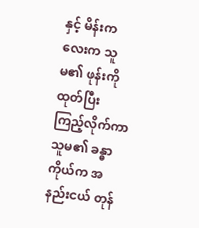နှင့် မိန်းကလေးက သူမ၏ ဖုန်းကို ထုတ်ပြီး ကြည့်လိုက်ကာ သူမ၏ ခန္ဓာကိုယ်က အနည်းငယ် တုန်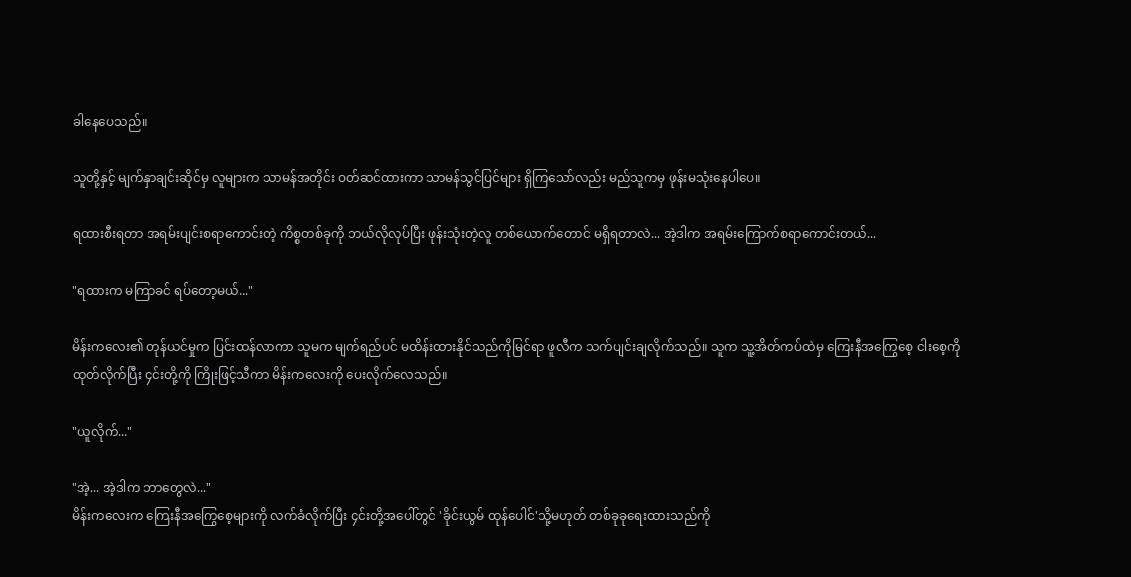ခါနေပေသည်။

သူတို့နှင့် မျက်နှာချင်းဆိုင်မှ လူများက သာမန်အတိုင်း ဝတ်ဆင်ထားကာ သာမန်သွင်ပြင်များ ရှိကြသော်လည်း မည်သူကမှ ဖုန်းမသုံးနေပါပေ။

ရထားစီးရတာ အရမ်းပျင်းစရာကောင်းတဲ့ ကိစ္စတစ်ခုကို ဘယ်လိုလုပ်ပြီး ဖုန်းသုံးတဲ့လူ တစ်ယောက်တောင် မရှိရတာလဲ... အဲ့ဒါက အရမ်းကြောက်စရာကောင်းတယ်...

"ရထားက မကြာခင် ရပ်တော့မယ်..."

မိန်းကလေး၏ တုန်ယင်မှုက ပြင်းထန်လာကာ သူမက မျက်ရည်ပင် မထိန်းထားနိုင်သည်ကိုမြင်ရာ ဖူလီက သက်ပျင်းချလိုက်သည်။ သူက သူ့အိတ်ကပ်ထဲမှ ကြေးနီအကြွေစေ့ ငါးစေ့ကို ထုတ်လိုက်ပြီး ၄င်းတို့ကို ကြိုးဖြင့်သီကာ မိန်းကလေးကို ပေးလိုက်လေသည်။

"ယူလိုက်..."

"အဲ့... အဲ့ဒါက ဘာတွေလဲ..."
မိန်းကလေးက ကြေးနီအကြွေစေ့များကို လက်ခံလိုက်ပြီး ၄င်းတို့အပေါ်တွင် 'ခိုင်းယွမ် ထုန်ပေါင်'သို့မဟုတ် တစ်ခုခုရေးထားသည်ကို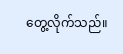တွေ့လိုက်သည်။